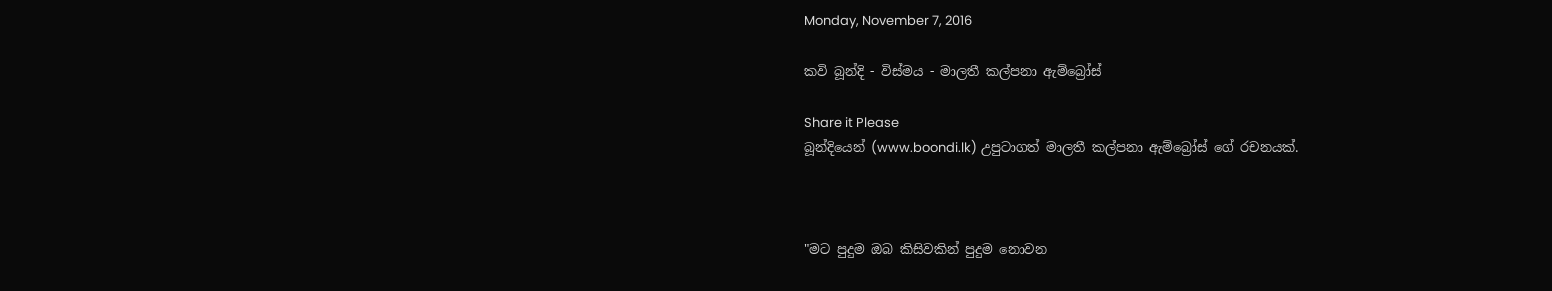Monday, November 7, 2016

කවි බූන්දි - විස්මය - මාලතී කල්පනා ඇම්බ්‍රෝස්

Share it Please
බූන්දියෙන් (www.boondi.lk) උපුටාගත් මාලතී කල්පනා ඇම්බ්‍රෝස් ගේ රචනයක්.



"මට පුදුම ඔබ කිසිවකින් පුදුම නොවන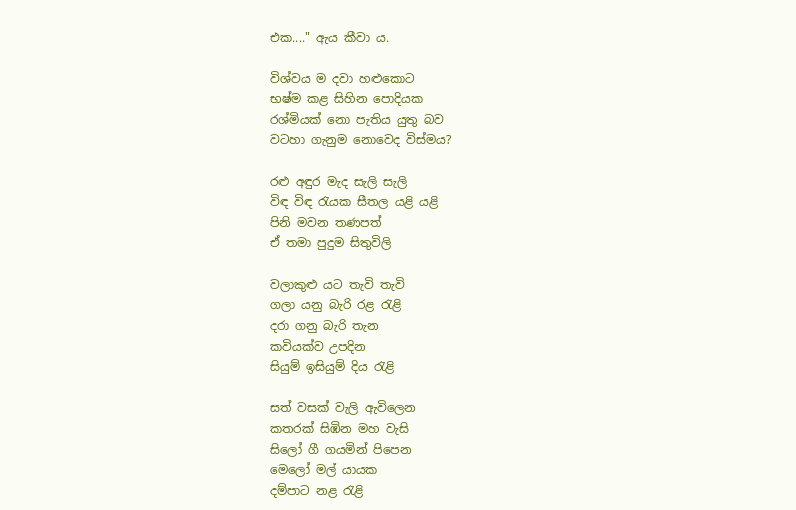එක...." ඇය කීවා ය.

විශ්වය ම දවා හළුකොට
භෂ්ම කළ සිහින පොදියක
රශ්මියක් නො පැතිය යුතු බව
වටහා ගැනුම නොවෙද විස්මය?

රළු අඳුර මැද සැලි සැලි
විඳ විඳ රැයක සීතල යළි යළි
පිනි මවන තණපත්
ඒ තමා පුදුම සිතුවිලි

වලාකුළු යට තැවි තැවි
ගලා යනු බැරි රළ රැළි
දරා ගනු බැරි තැන
කවියක්ව උපදින
සියුම් ඉසියුම් දිය රැළි

සත් වසක් වැලි ඇවිලෙන
කතරක් සිඹින මහ වැසි
සිලෝ ගී ගයමින් පිපෙන
මෙලෝ මල් යායක
දම්පාට නළ රැළි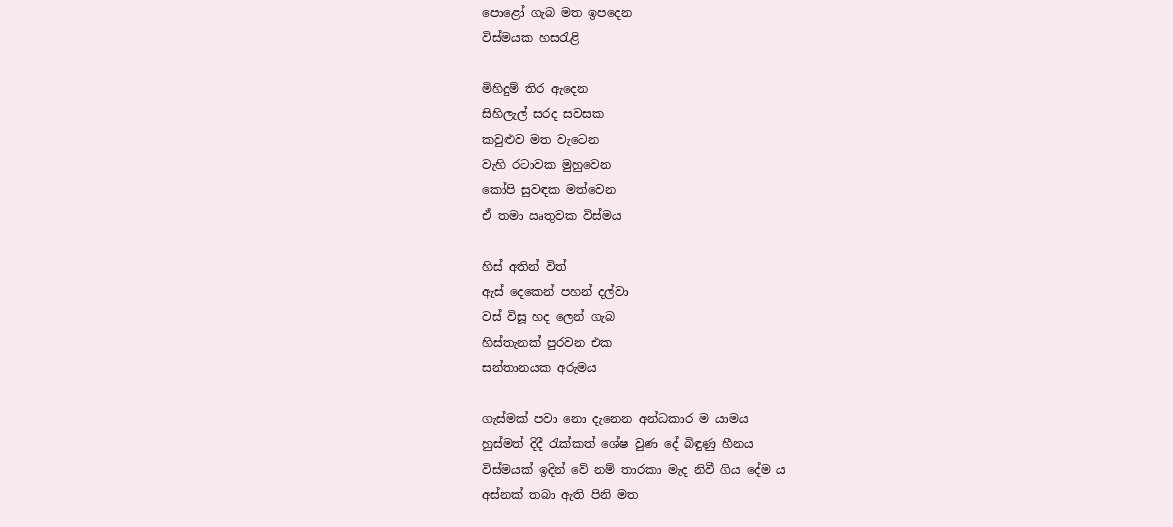පොළෝ ගැබ මත ඉපදෙන
විස්මයක හසරැළි

මිහිදුම් තිර ඇදෙන
සිහිලැල් සරද සවසක
කවුළුව මත වැටෙන
වැහි රටාවක මුහුවෙන
කෝපි සුවඳක මත්වෙන
ඒ තමා ඍතුවක විස්මය

හිස් අතින් විත්
ඇස් දෙකෙන් පහන් දල්වා
වස් විසූ හද ලෙන් ගැබ
හිස්තැනක් පුරවන එක
සන්තානයක අරුමය

ගැස්මක් පවා නො දැනෙන අන්ධකාර ම යාමය
හුස්මත් දිදී රැක්කත් ශේෂ වුණ දේ බිඳුණු හීනය
විස්මයක් ඉදින් වේ නම් තාරකා මැද නිවී ගිය දේම ය
අස්නක් තබා ඇති පිනි මත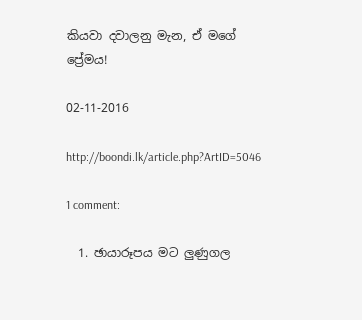කියවා දවාලනු මැන, ඒ මගේ ප්‍රේමය!

02-11-2016

http://boondi.lk/article.php?ArtID=5046

1 comment:

  1. ඡායාරූපය මට ලුණුගල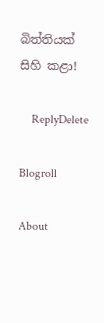බිත්තියක් සිහි කළා!

    ReplyDelete

Blogroll

About